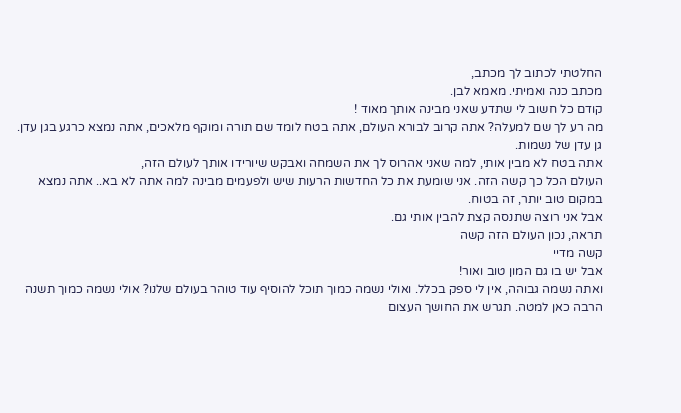החלטתי לכתוב לך מכתב,
מכתב כנה ואמיתי. מאמא לבן.
קודם כל חשוב לי שתדע שאני מבינה אותך מאוד !
מה רע לך שם למעלה? אתה קרוב לבורא העולם, אתה בטח לומד שם תורה ומוקף מלאכים, אתה נמצא כרגע בגן עדן. גן עדן של נשמות.
אתה בטח לא מבין אותי, למה שאני אהרוס לך את השמחה ואבקש שיורידו אותך לעולם הזה,
העולם הכל כך קשה הזה. אני שומעת את כל החדשות הרעות שיש ולפעמים מבינה למה אתה לא בא.. אתה נמצא במקום טוב יותר, זה בטוח.
אבל אני רוצה שתנסה קצת להבין אותי גם.
תראה, נכון העולם הזה קשה
קשה מדיי
אבל יש בו גם המון טוב ואור!
ואתה נשמה גבוהה, אין לי ספק בכלל. ואולי נשמה כמוך תוכל להוסיף עוד טוהר בעולם שלנו? אולי נשמה כמוך תשנה הרבה כאן למטה. תגרש את החושך העצום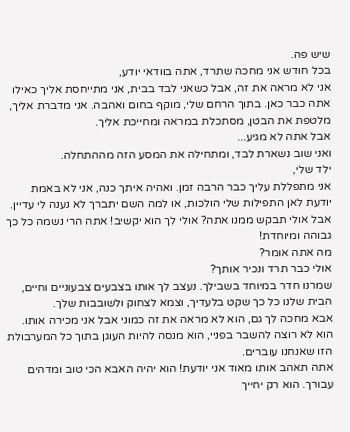שיש פה.
בכל חודש אני מחכה שתרד, אתה בוודאי יודע,
אני לא מראה את זה, אבל כשאני לבד בבית, אני מתייחסת אליך כאילו אתה כבר כאן. בתוך הרחם שלי, מוקף בחום ואהבה. אני מדברת אליך, מלטפת את הבטן, מסתכלת במראה ומחייכת אליך.
אבל אתה לא מגיע...
ואני שוב נשארת לבד, ומתחילה את המסע הזה מההתחלה.
ילד שלי,
אני מתפללת עליך כבר הרבה זמן. ואהיה איתך כנה, אני לא באמת יודעת לאן התפילות שלי הולכות, או למה השם יתברך לא נענה לי עדיין.
אבל אולי תבקש ממנו אתה? אולי לך הוא יקשיב! אתה הרי נשמה כל כך גבוהה ומיוחדת!
מה אתה אומר?
אולי כבר תרד ונכיר אותך?
שמרנו חדר במיוחד בשבילך. נעצב לך אותו בצבעים צבעוניים וחיים, הבית שלנו כל כך שקט בלעדיך, וצמא לצחוק ולשובבות שלך.
אבא מחכה לך גם, הוא לא מראה את זה כמוני אבל אני מכירה אותו. הוא לא רוצה להשבר בפניי, הוא מנסה להיות העוגן בתוך כל המערבולת הזו שאנחנו עוברים.
אתה תאהב אותו מאוד אני יודעת! הוא יהיה האבא הכי טוב ומדהים עבורך. הוא רק יחייך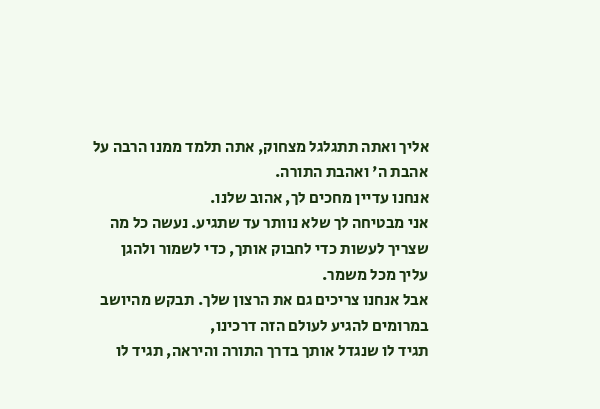אליך ואתה תתגלגל מצחוק, אתה תלמד ממנו הרבה על אהבת ה' ואהבת התורה.
אנחנו עדיין מחכים לך, אהוב שלנו.
אני מבטיחה לך שלא נוותר עד שתגיע. נעשה כל מה שצריך לעשות כדי לחבוק אותך, כדי לשמור ולהגן עליך מכל משמר.
אבל אנחנו צריכים גם את הרצון שלך. תבקש מהיושב במרומים להגיע לעולם הזה דרכינו,
תגיד לו שנגדל אותך בדרך התורה והיראה, תגיד לו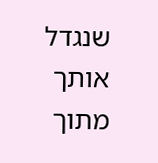שנגדל אותך מתוך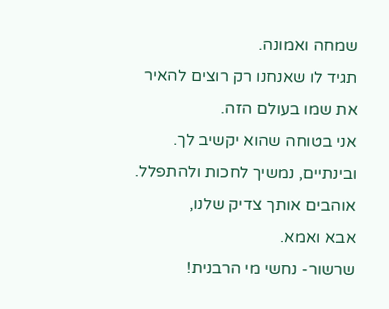שמחה ואמונה.
תגיד לו שאנחנו רק רוצים להאיר את שמו בעולם הזה.
אני בטוחה שהוא יקשיב לך.
ובינתיים, נמשיך לחכות ולהתפלל.
אוהבים אותך צדיק שלנו,
אבא ואמא.
שרשור- נחשי מי הרבנית!